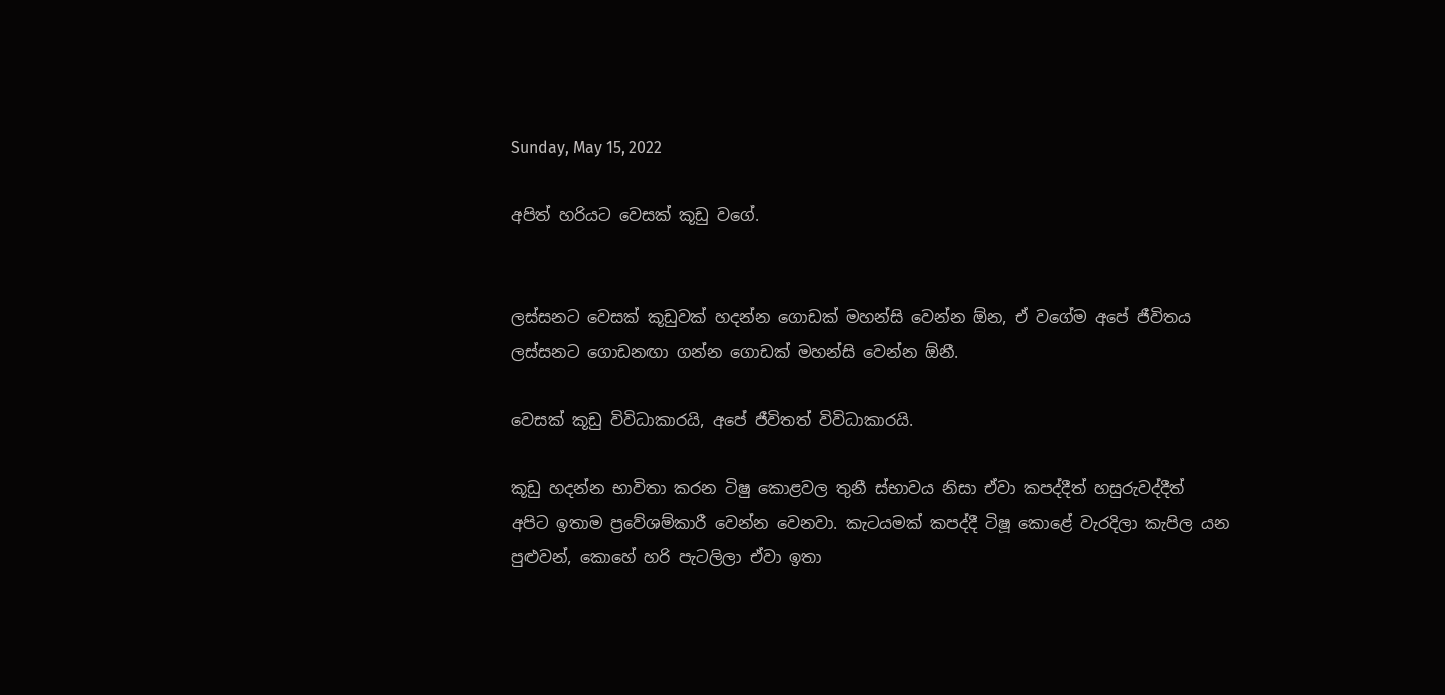Sunday, May 15, 2022

අපිත් හරියට වෙසක් කූඩු වගේ.


ලස්සනට වෙසක් කූඩුවක් හදන්න ගොඩක් මහන්සි වෙන්න ඕන, ඒ වගේම අපේ ජීවිතය ලස්සනට ගොඩනඟා ගන්න ගොඩක් මහන්සි වෙන්න ඕනී.

වෙසක් කූඩු විවිධාකාරයි, අපේ ජීවිතත් විවිධාකාරයි.

කූඩු හදන්න භාවිතා කරන ටිෂු කොළවල තුනී ස්භාවය නිසා ඒවා කපද්දීත් හසුරුවද්දීත් අපිට ඉතාම ප්‍රවේශම්කාරී වෙන්න වෙනවා. කැටයමක් කපද්දී ටිෂූ කොළේ වැරදිලා කැපිල යන පුළුවන්, කොහේ හරි පැටලිලා ඒවා ඉතා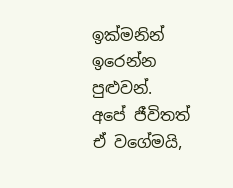ඉක්මනින් ඉරෙන්න පුළුවන්. අපේ ජීවිතත් ඒ වගේමයි,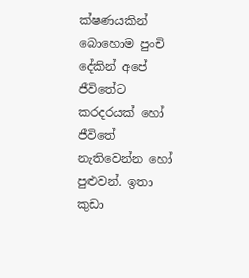ක්ෂණයකින් බොහොම පුංචි දේකින් අපේ ජීවිතේට කරදරයක් හෝ ජීවිතේ නැතිවෙන්න හෝ පුළුවන්. ඉතා කුඩා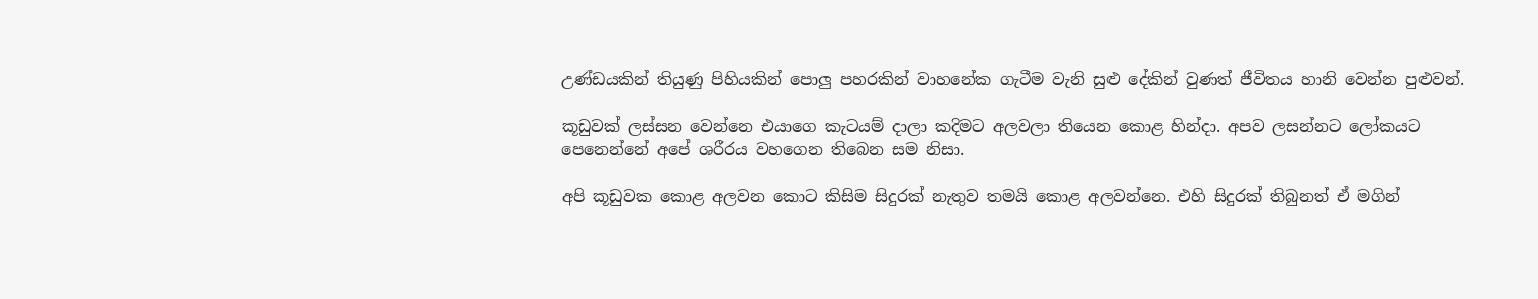උණ්ඩයකින් තියුණු පිහියකින් පොලු පහරකින් වාහනේක ගැටීම වැනි සුළු දේකින් වුණත් ජීවිතය හානි වෙන්න පුළුවන්.

කූඩුවක් ලස්සන වෙන්නෙ එයාගෙ කැටයම් දාලා කදිමට අලවලා තියෙන කොළ හින්දා. අපව ලසන්නට ලෝකයට පෙනෙන්නේ අපේ ශරීරය වහගෙන තිබෙන සම නිසා.

අපි කූඩුවක කොළ අලවන කොට කිසිම සිදුරක් නැතුව තමයි කොළ අලවන්නෙ. එහි සිදුරක් තිබුනත් ඒ මගින්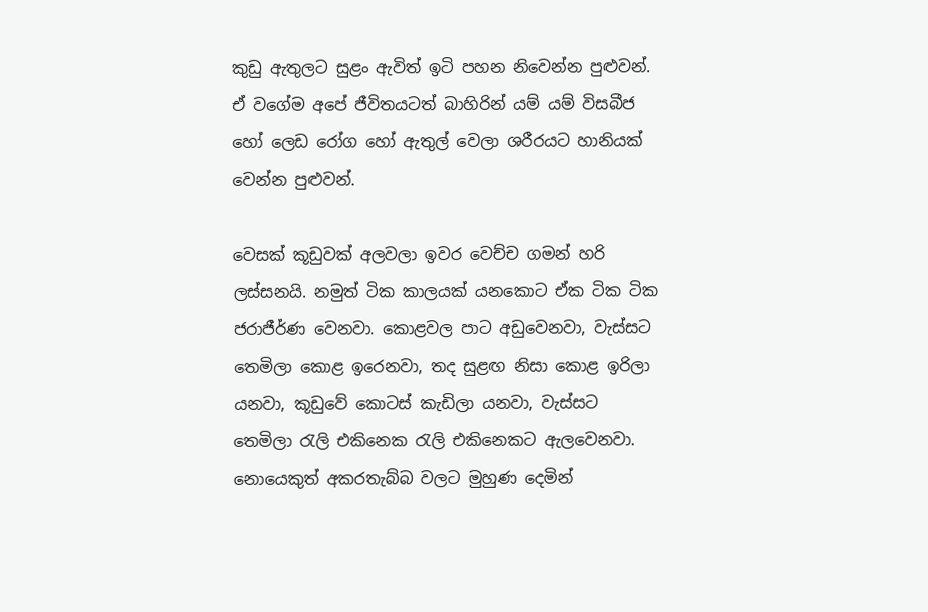කුඩු ඇතුලට සුළං ඇවිත් ඉටි පහන නිවෙන්න පුළුවන්. ඒ වගේම අපේ ජීවිතයටත් බාහිරින් යම් යම් විසබීජ හෝ ලෙඩ රෝග හෝ ඇතුල් වෙලා ශරීරයට හානියක් වෙන්න පුළුවන්.

වෙසක් කූඩුවක් අලවලා ඉවර වෙච්ච ගමන් හරි ලස්සනයි. නමුත් ටික කාලයක් යනකොට ඒක ටික ටික ජරාජීර්ණ වෙනවා. කොළවල පාට අඩුවෙනවා, වැස්සට තෙමිලා කොළ ඉරෙනවා, තද සුළඟ නිසා කොළ ඉරිලා යනවා, කූඩුවේ කොටස් කැඩිලා යනවා, වැස්සට තෙමිලා රැලි එකිනෙක රැලි එකිනෙකට ඇලවෙනවා. නොයෙකුත් අකරතැබ්බ වලට මුහුණ දෙමින්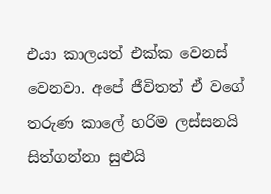එයා කාලයත් එක්ක වෙනස් වෙනවා. අපේ ජීවිතත් ඒ වගේ තරුණ කාලේ හරිම ලස්සනයි සිත්ගන්නා සුළුයි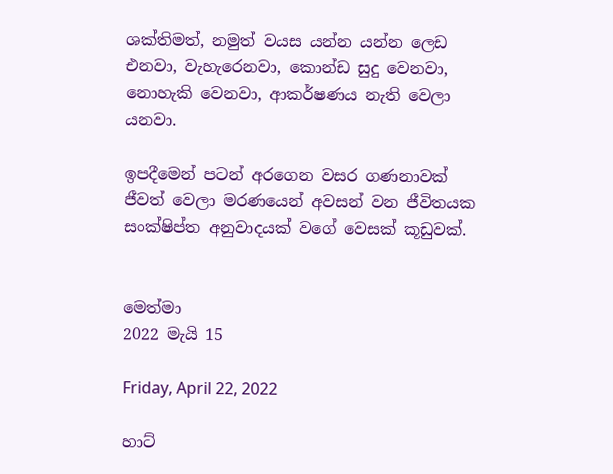ශක්තිමත්, නමුත් වයස යන්න යන්න ලෙඩ එනවා, වැහැරෙනවා, කොන්ඩ සුදු වෙනවා, නොහැකි වෙනවා, ආකර්ෂණය නැති වෙලා යනවා.

ඉපදීමෙන් පටන් අරගෙන වසර ගණනාවක් ජීවත් වෙලා මරණයෙන් අවසන් වන ජීවිතයක සංක්ෂිප්ත අනුවාදයක් වගේ වෙසක් කූඩුවක්.


මෙත්මා
2022 මැයි 15

Friday, April 22, 2022

හාට්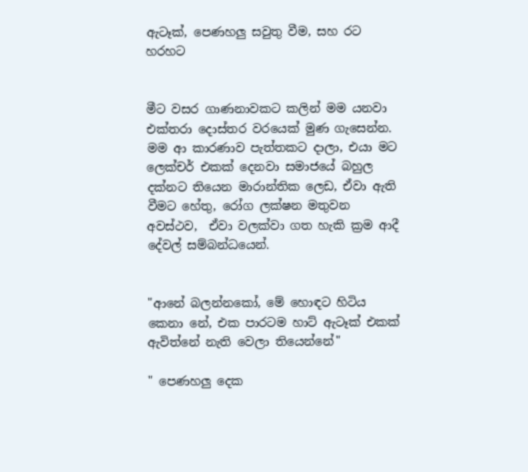ඇටෑක්, පෙණහලු සවුතු වීම, සහ රට හරහට


මීට වසර ගාණනාවකට කලින් මම යනවා එක්තරා දොස්තර වරයෙක් මුණ ගැසෙන්න. මම ආ කාරණාව පැත්තකට දාලා, එයා මට ලෙක්චර් එකක් දෙනවා සමාජයේ බහුල දක්නට තියෙන මාරාන්තික ලෙඩ, ඒවා ඇති වීමට හේතු, රෝග ලක්ෂන මතුවන අවස්ථව,  ඒවා වලක්වා ගත හැකි ක්‍රම ආදී දේවල් සම්බන්ධයෙන්.


"ආනේ බලන්නකෝ, මේ හොඳට හිටිය කෙනා නේ, එක පාරටම හාට් ඇටෑක් එකක් ඇවිත්නේ නැති වෙලා තියෙන්නේ"

" පෙණහලු දෙක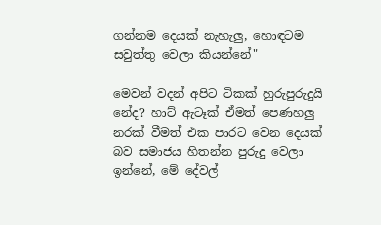ගන්නම දෙයක් නැහැලු, හොඳටම සවුත්තු වෙලා කියන්නේ"

මෙවන් වදන් අපිට ටිකක් හුරුපුරුදුයි නේද? හාට් ඇටෑක් ඒමත් පෙණහලු නරක් වීමත් එක පාරට වෙන දෙයක් බව සමාජය හිතන්න පුරුදු වෙලා ඉන්නේ, මේ දේවල්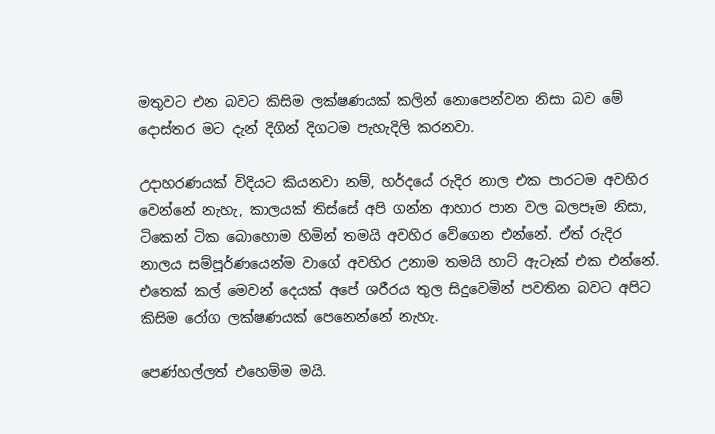මතුවට එන බවට කිසිම ලක්ෂණයක් කලින් නොපෙන්වන නිසා බව මේ දොස්තර මට දැන් දිගින් දිගටම පැහැදිලි කරනවා.

උදාහරණයක් විදියට කියනවා නම්, හර්දයේ රුදිර නාල එක පාරටම අවහිර වෙන්නේ නැහැ, කාලයක් තිස්සේ අපි ගන්න ආහාර පාන වල බලපෑම නිසා, ටිකෙන් ටික බොහොම හිමින් තමයි අවහිර වේගෙන එන්නේ. ඒත් රුදිර නාලය සම්පූර්ණයෙන්ම වාගේ අවහිර උනාම තමයි හාට් ඇටෑක් එක එන්නේ. එතෙක් කල් මෙවන් දෙයක් අපේ ශරීරය තුල සිදුවෙමින් පවතින බවට අපිට කිසිම රෝග ලක්ෂණයක් පෙනෙන්නේ නැහැ.

පෙණ්හල්ලත් එහෙම්ම මයි.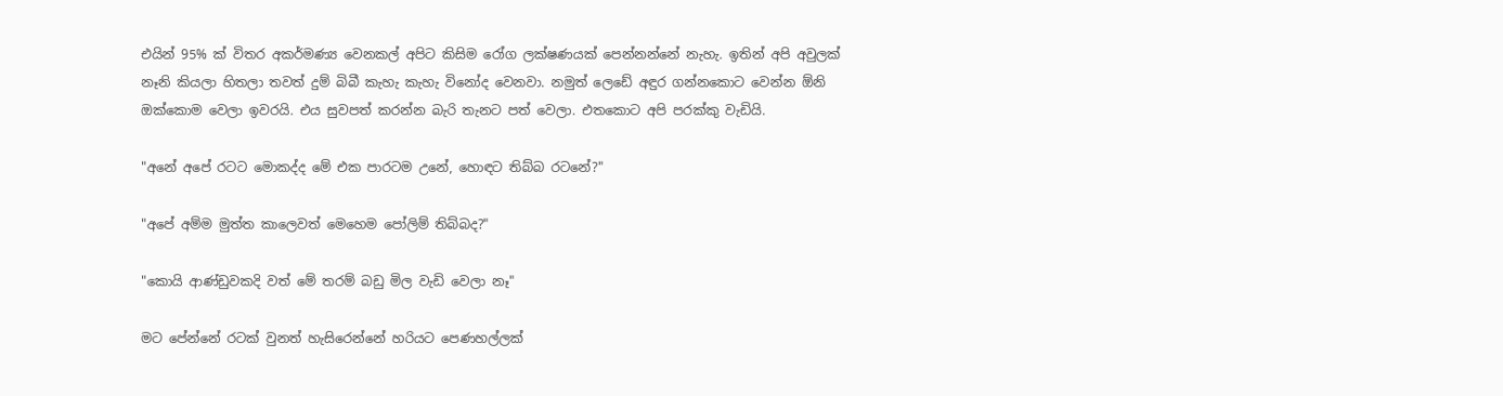එයින් 95% ක් විතර අකර්මණ්‍ය වෙනකල් අපිට කිසිම රෝග ලක්ෂණයක් පෙන්නන්නේ නැහැ. ඉතින් අපි අවුලක් නෑනි කියලා හිතලා තවත් දුම් බිබී කැහැ කැහැ විනෝද වෙනවා. නමුත් ලෙඩේ අඳුර ගන්නකොට වෙන්න ඕනි ඔක්කොම වෙලා ඉවරයි. එය සුවපත් කරන්න බැරි තැනට පත් වෙලා. එතකොට අපි පරක්කු වැඩියි.

"අනේ අපේ රටට මොකද්ද මේ එක පාරටම උනේ, හොඳට තිබ්බ රටනේ?"

"අපේ අම්ම මුත්ත කාලෙවත් මෙහෙම පෝලිම් තිබ්බද?"

"කොයි ආණ්ඩුවකදි වත් මේ තරම් බඩු මිල වැඩි වෙලා නෑ"

මට පේන්නේ රටක් වුනත් හැසිරෙන්නේ හරියට පෙණහල්ලක්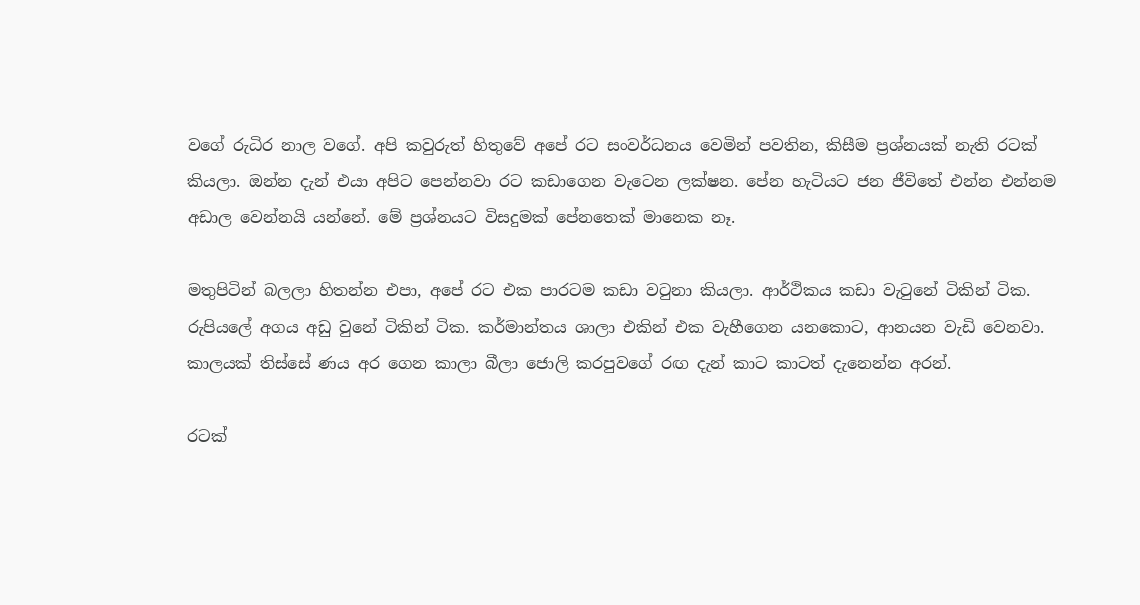වගේ රුධිර නාල වගේ. අපි කවුරුත් හිතුවේ අපේ රට සංවර්ධනය වෙමින් පවතින, කිසීම ප්‍රශ්නයක් නැති රටක් කියලා. ඔන්න දැන් එයා අපිට පෙන්නවා රට කඩාගෙන වැටෙන ලක්ෂන. පේන හැටියට ජන ජීවිතේ එන්න එන්නම අඩාල වෙන්නයි යන්නේ. මේ ප්‍රශ්නයට විසදුමක් පේනතෙක් මානෙක නෑ.

මතුපිටින් බලලා හිතන්න එපා, අපේ රට එක පාරටම කඩා වටුනා කියලා. ආර්ථිකය කඩා වැටුනේ ටිකින් ටික. රුපියලේ අගය අඩු වුනේ ටිකින් ටික. කර්මාන්තය ශාලා එකින් එක වැහීගෙන යනකොට, ආනයන වැඩි වෙනවා. කාලයක් තිස්සේ ණය අර ගෙන කාලා බීලා ජොලි කරපුවගේ රඟ දැන් කාට කාටත් දැනෙන්න අරන්.

රටක්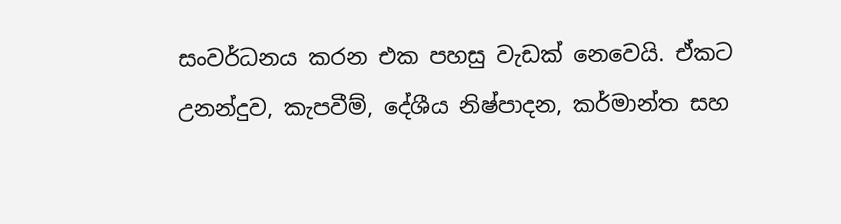සංවර්ධනය කරන එක පහසු වැඩක් නෙවෙයි. ඒකට උනන්දුව, කැපවීම්, දේශීය නිෂ්පාදන, කර්මාන්ත සහ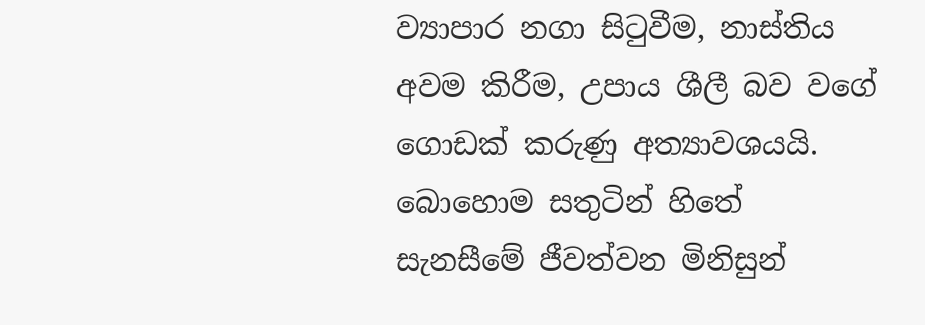ව්‍යාපාර නගා සිටුවීම, නාස්තිය අවම කිරීම, උපාය ශීලී බව වගේ ගොඩක් කරුණු අත්‍යාවශ‍යයි. බොහොම සතුටින් හිතේ සැනසීමේ ජීවත්වන මිනිසුන්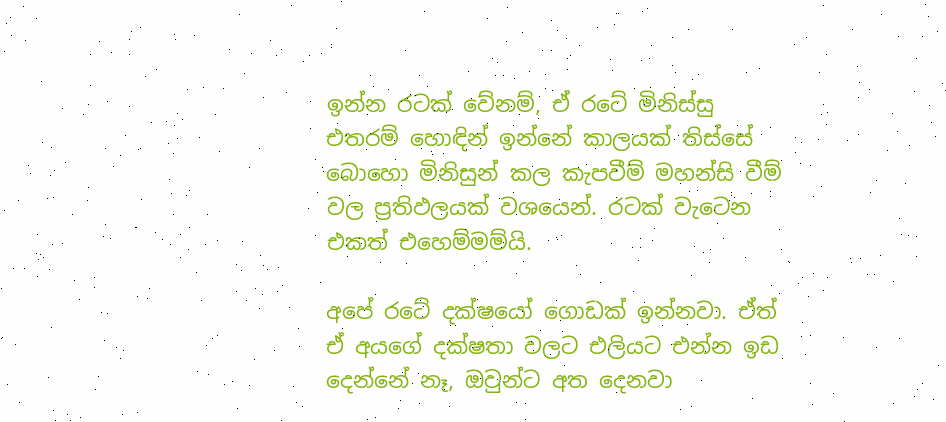ඉන්න රටක් වේනම්, ඒ රටේ මිනිස්සු එතරම් හොඳින් ඉන්නේ කාලයක් තිස්සේ බොහො මිනිසුන් කල කැපවීම් මහන්සි වීම් වල ප්‍රතිඵලයක් වශයෙන්. රටක් වැටෙන එකත් එහෙම්මම්යි.

අපේ රටේ දක්ෂයෝ ගොඩක් ඉන්නවා. ඒත් ඒ අයගේ දක්ෂතා වලට එලියට එන්න ඉඩ දෙන්නේ නෑ, ඔවුන්ට අත දෙනවා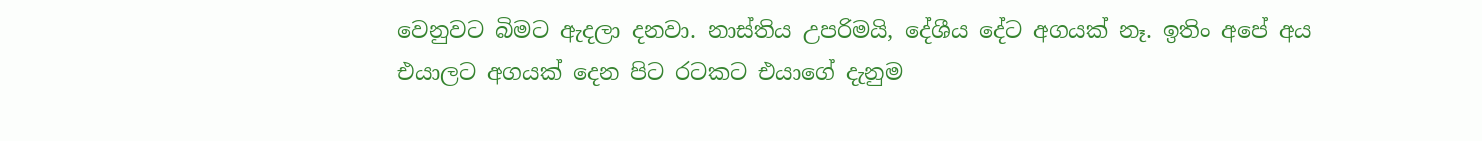වෙනුවට බිමට ඇදලා දනවා. නාස්තිය උපරිමයි, දේශීය දේට අගයක් නෑ. ඉතිං අපේ අය එයාලට අගයක් දෙන පිට රටකට එයාගේ දැනුම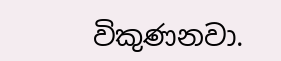විකුණනවා.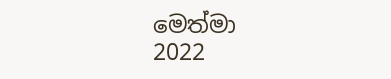මෙත්මා
2022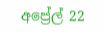අප්‍රේල් 22